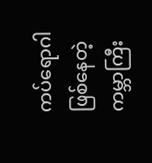ကပ်ရောဂါဖြစ်နေတဲ့ကမ္ဘာကြီး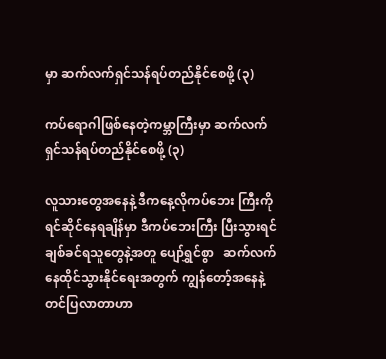မှာ ဆက်လက်ရှင်သန်ရပ်တည်နိုင်စေဖို့ (၃)

ကပ်ရောဂါဖြစ်နေတဲ့ကမ္ဘာကြီးမှာ ဆက်လက်ရှင်သန်ရပ်တည်နိုင်စေဖို့ (၃)

လူသားတွေအနေနဲ့ ဒီကနေ့လိုကပ်ဘေး ကြီးကိုရင်ဆိုင်နေရချိန်မှာ ဒီကပ်ဘေးကြီး ပြီးသွားရင် ချစ်ခင်ရသူတွေနဲ့အတူ ပျော်ရွှင်စွာ   ဆက်လက်နေထိုင်သွားနိုင်ရေးအတွက် ကျွန်တော့်အနေနဲ့တင်ပြလာတာဟာ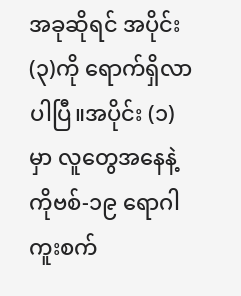အခုဆိုရင် အပိုင်း(၃)ကို ရောက်ရှိလာပါပြီ။အပိုင်း (၁) မှာ လူတွေအနေနဲ့ ကိုဗစ်-၁၉ ရောဂါကူးစက်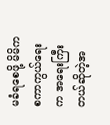မခံရစေဖို့ မိမိကစကာကွယ်ရေးက အရေးကြီးတယ်ဆိုတဲ့အ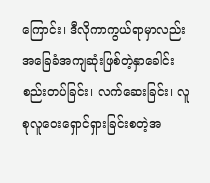ကြောင်း၊ ဒီလိုကာကွယ်ရာမှာလည်း အခြေခံအကျဆုံးဖြစ်တဲ့နှာခေါင်းစည်းတပ်ခြင်း၊ လက်ဆေးခြင်း၊ လူစုလူဝေးရှောင်ရှားခြင်းစတဲ့အ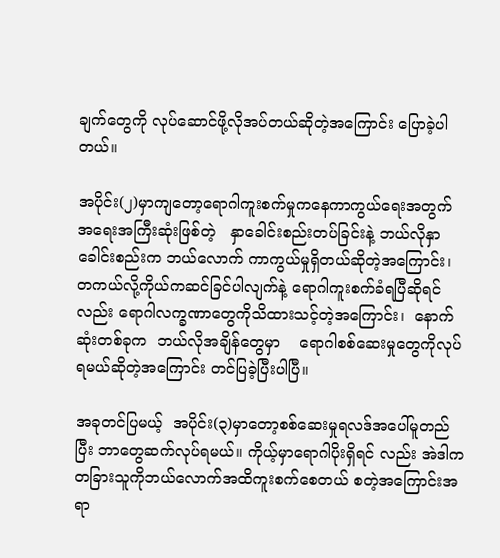ချက်တွေကို လုပ်ဆောင်ဖို့လိုအပ်တယ်ဆိုတဲ့အကြောင်း ပြောခဲ့ပါတယ်။

အပိုင်း(၂)မှာကျတော့ရောဂါကူးစက်မှုကနေကာကွယ်ရေးအတွက် အရေးအကြီးဆုံးဖြစ်တဲ့   နှာခေါင်းစည်းတပ်ခြင်းနဲ့ ဘယ်လိုနှာခေါင်းစည်းက ဘယ်လောက် ကာကွယ်မှုရှိတယ်ဆိုတဲ့အကြောင်း၊ တကယ်လို့ကိုယ်ကဆင်ခြင်ပါလျက်နဲ့ ရောဂါကူးစက်ခံရပြီဆိုရင်လည်း ရောဂါလက္ခဏာတွေကိုသိထားသင့်တဲ့အကြောင်း၊  နောက်ဆုံးတစ်ခုက  ဘယ်လိုအချိန်တွေမှာ    ရောဂါစစ်ဆေးမှုတွေကိုလုပ်ရမယ်ဆိုတဲ့အကြောင်း တင်ပြခဲ့ပြီးပါပြီ။

အခုတင်ပြမယ့်  အပိုင်း(၃)မှာတော့စစ်ဆေးမှုရလဒ်အပေါ်မူတည်ပြီး ဘာတွေဆက်လုပ်ရမယ်။ ကိုယ့်မှာရောဂါပိုးရှိရင် လည်း အဲဒါကတခြားသူကိုဘယ်လောက်အထိကူးစက်စေတယ် စတဲ့အကြောင်းအရာ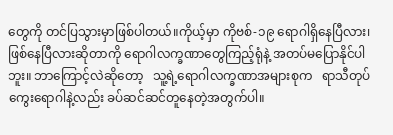တွေကို တင်ပြသွားမှာဖြစ်ပါတယ်။ကိုယ့်မှာ ကိုဗစ်-၁၉ ရောဂါရှိနေပြီလား၊ ဖြစ်နေပြီလားဆိုတာကို ရောဂါလက္ခဏာတွေကြည့်ရုံနဲ့ အတပ်မပြောနိုင်ပါဘူး။ ဘာကြောင့်လဲဆိုတော့   သူ့ရဲ့ရောဂါလက္ခဏာအများစုက   ရာသီတုပ်ကွေးရောဂါနဲ့လည်း ခပ်ဆင်ဆင်တူနေတဲ့အတွက်ပါ။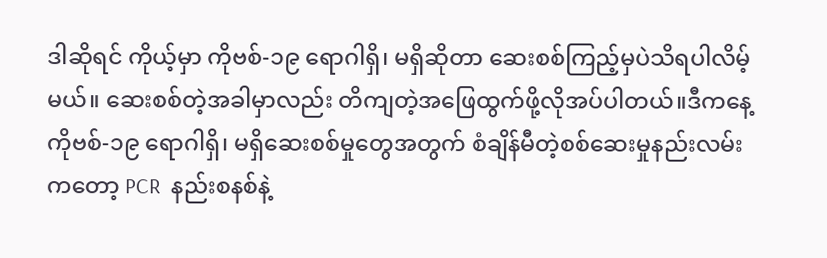ဒါဆိုရင် ကိုယ့်မှာ ကိုဗစ်-၁၉ ရောဂါရှိ၊ မရှိဆိုတာ ဆေးစစ်ကြည့်မှပဲသိရပါလိမ့်မယ်။ ဆေးစစ်တဲ့အခါမှာလည်း တိကျတဲ့အဖြေထွက်ဖို့လိုအပ်ပါတယ်။ဒီကနေ့ ကိုဗစ်-၁၉ ရောဂါရှိ၊ မရှိဆေးစစ်မှုတွေအတွက် စံချိန်မီတဲ့စစ်ဆေးမှုနည်းလမ်းကတော့ PCR  နည်းစနစ်နဲ့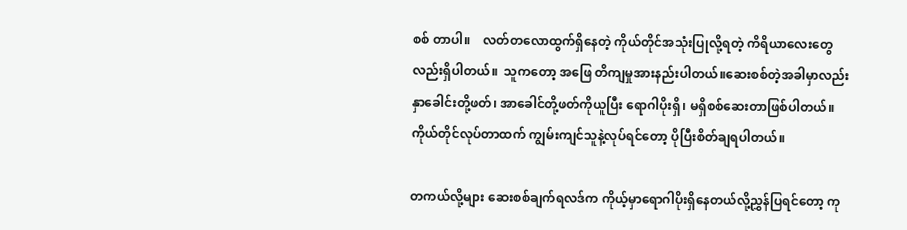စစ် တာပါ။    လတ်တလောထွက်ရှိနေတဲ့ ကိုယ်တိုင်အသုံးပြုလို့ရတဲ့ ကိရိယာလေးတွေလည်းရှိပါတယ်။  သူကတော့ အဖြေ တိကျမှုအားနည်းပါတယ်။ဆေးစစ်တဲ့အခါမှာလည်း နှာခေါင်းတို့ဖတ်၊ အာခေါင်တို့ဖတ်ကိုယူပြီး ရောဂါပိုးရှိ၊ မရှိစစ်ဆေးတာဖြစ်ပါတယ်။ ကိုယ်တိုင်လုပ်တာထက် ကျွမ်းကျင်သူနဲ့လုပ်ရင်တော့ ပိုပြီးစိတ်ချရပါတယ်။

တကယ်လို့များ ဆေးစစ်ချက်ရလဒ်က ကိုယ့်မှာရောဂါပိုးရှိနေတယ်လို့ညွှန်ပြရင်တော့ ကု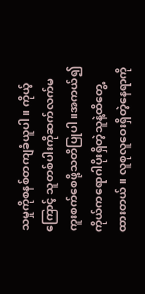သမှုကိုစနစ်တကျခံယူပါ။ ကိုယ့်ကြောင့် သူတစ်ပါးကိုဆက်လက်မကူးစက်စေဖို့သတိပြုပါ။အကယ်၍ ကိုယ်ကရောဂါပိုးရှိတဲ့သူနဲ့ထိတွေ့ထားတယ်။ လူစုလူဝေးရှိတဲ့နေရာကို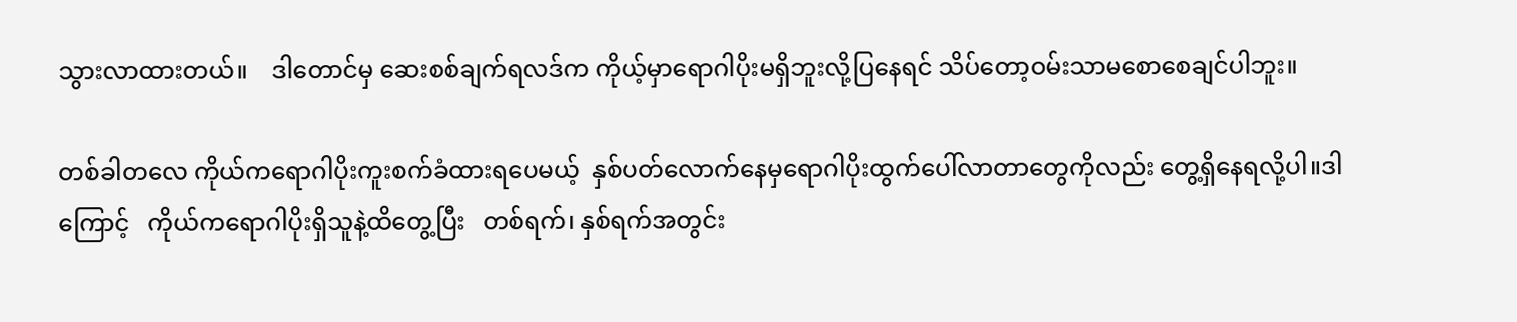သွားလာထားတယ်။    ဒါတောင်မှ ဆေးစစ်ချက်ရလဒ်က ကိုယ့်မှာရောဂါပိုးမရှိဘူးလို့ပြနေရင် သိပ်တော့ဝမ်းသာမစောစေချင်ပါဘူး။

တစ်ခါတလေ ကိုယ်ကရောဂါပိုးကူးစက်ခံထားရပေမယ့်  နှစ်ပတ်လောက်နေမှရောဂါပိုးထွက်ပေါ်လာတာတွေကိုလည်း တွေ့ရှိနေရလို့ပါ။ဒါကြောင့်   ကိုယ်ကရောဂါပိုးရှိသူနဲ့ထိတွေ့ပြီး   တစ်ရက်၊ နှစ်ရက်အတွင်း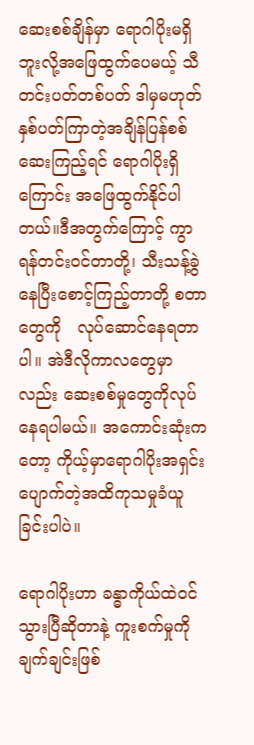ဆေးစစ်ချိန်မှာ ရောဂါပိုးမရှိဘူးလို့အဖြေထွက်ပေမယ့် သီတင်းပတ်တစ်ပတ် ဒါမှမဟုတ် နှစ်ပတ်ကြာတဲ့အချိန်ပြန်စစ်ဆေးကြည့်ရင် ရောဂါပိုးရှိကြောင်း အဖြေထွက်နိုင်ပါတယ်။ဒီအတွက်ကြောင့် ကွာရန်တင်းဝင်တာတို့၊ သီးသန့်ခွဲနေပြီးစောင့်ကြည့်တာတို့ စတာတွေကို   လုပ်ဆောင်နေရတာပါ။ အဲဒီလိုကာလတွေမှာလည်း ဆေးစစ်မှုတွေကိုလုပ်နေရပါမယ်။ အကောင်းဆုံးကတော့ ကိုယ့်မှာရောဂါပိုးအရှင်းပျောက်တဲ့အထိကုသမှုခံယူခြင်းပါပဲ။

ရောဂါပိုးဟာ ခန္ဓာကိုယ်ထဲဝင်သွားပြီဆိုတာနဲ့ ကူးစက်မှုကိုချက်ချင်းဖြစ်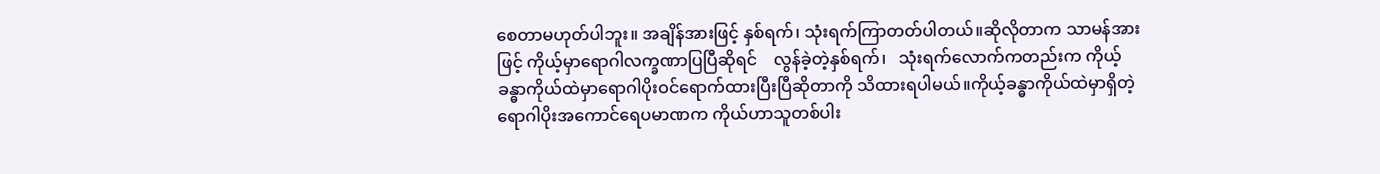စေတာမဟုတ်ပါဘူး။ အချိန်အားဖြင့် နှစ်ရက်၊ သုံးရက်ကြာတတ်ပါတယ်။ဆိုလိုတာက သာမန်အားဖြင့် ကိုယ့်မှာရောဂါလက္ခဏာပြပြီဆိုရင်    လွန်ခဲ့တဲ့နှစ်ရက်၊   သုံးရက်လောက်ကတည်းက ကိုယ့်ခန္ဓာကိုယ်ထဲမှာရောဂါပိုးဝင်ရောက်ထားပြီးပြီဆိုတာကို သိထားရပါမယ်။ကိုယ့်ခန္ဓာကိုယ်ထဲမှာရှိတဲ့   ရောဂါပိုးအကောင်ရေပမာဏက ကိုယ်ဟာသူတစ်ပါး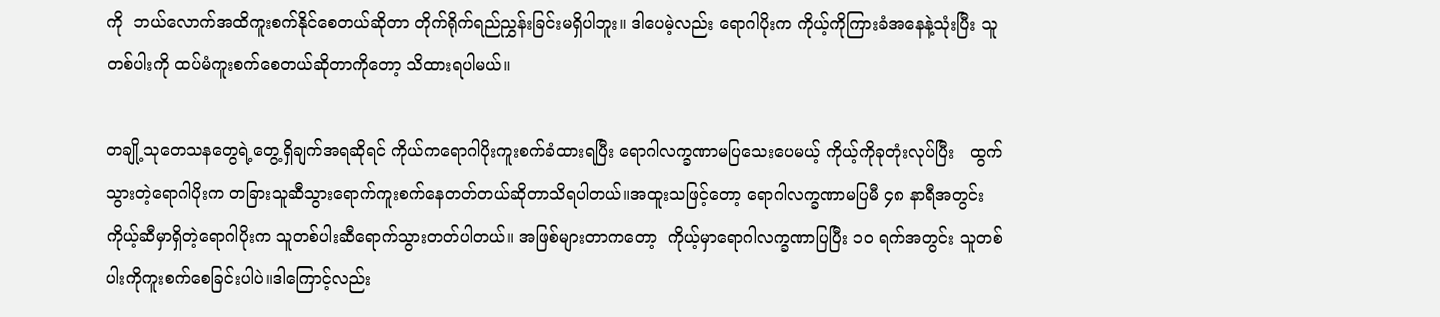ကို  ဘယ်လောက်အထိကူးစက်နိုင်စေတယ်ဆိုတာ တိုက်ရိုက်ရည်ညွှန်းခြင်းမရှိပါဘူး။ ဒါပေမဲ့လည်း ရောဂါပိုးက ကိုယ့်ကိုကြားခံအနေနဲ့သုံးပြီး သူတစ်ပါးကို ထပ်မံကူးစက်စေတယ်ဆိုတာကိုတော့ သိထားရပါမယ်။

တချို့သုတေသနတွေရဲ့တွေ့ရှိချက်အရဆိုရင် ကိုယ်ကရောဂါပိုးကူးစက်ခံထားရပြီး ရောဂါလက္ခဏာမပြသေးပေမယ့် ကိုယ့်ကိုခုတုံးလုပ်ပြီး   ထွက်သွားတဲ့ရောဂါပိုးက တခြားသူဆီသွားရောက်ကူးစက်နေတတ်တယ်ဆိုတာသိရပါတယ်။အထူးသဖြင့်တော့ ရောဂါလက္ခဏာမပြမီ ၄၈ နာရီအတွင်း ကိုယ့်ဆီမှာရှိတဲ့ရောဂါပိုးက သူတစ်ပါးဆီရောက်သွားတတ်ပါတယ်။ အဖြစ်များတာကတော့  ကိုယ့်မှာရောဂါလက္ခဏာပြပြီး ၁၀ ရက်အတွင်း သူတစ်ပါးကိုကူးစက်စေခြင်းပါပဲ။ဒါကြောင့်လည်း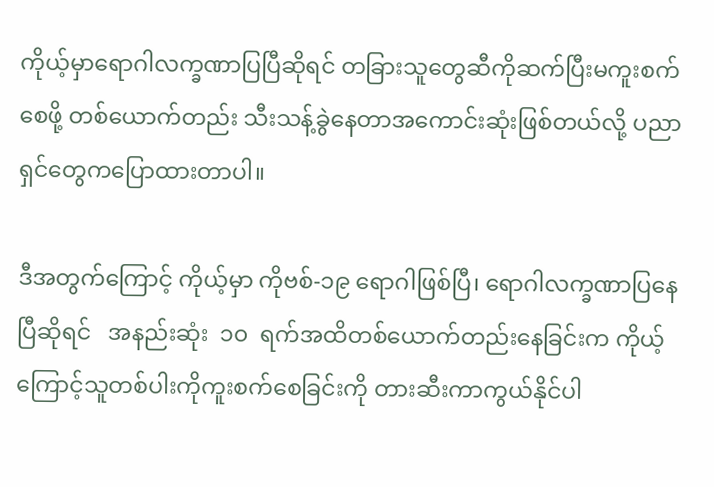ကိုယ့်မှာရောဂါလက္ခဏာပြပြီဆိုရင် တခြားသူတွေဆီကိုဆက်ပြီးမကူးစက်စေဖို့ တစ်ယောက်တည်း သီးသန့်ခွဲနေတာအကောင်းဆုံးဖြစ်တယ်လို့ ပညာရှင်တွေကပြောထားတာပါ။

ဒီအတွက်ကြောင့် ကိုယ့်မှာ ကိုဗစ်-၁၉ ရောဂါဖြစ်ပြီ၊ ရောဂါလက္ခဏာပြနေပြီဆိုရင်   အနည်းဆုံး  ၁၀  ရက်အထိတစ်ယောက်တည်းနေခြင်းက ကိုယ့်ကြောင့်သူတစ်ပါးကိုကူးစက်စေခြင်းကို တားဆီးကာကွယ်နိုင်ပါ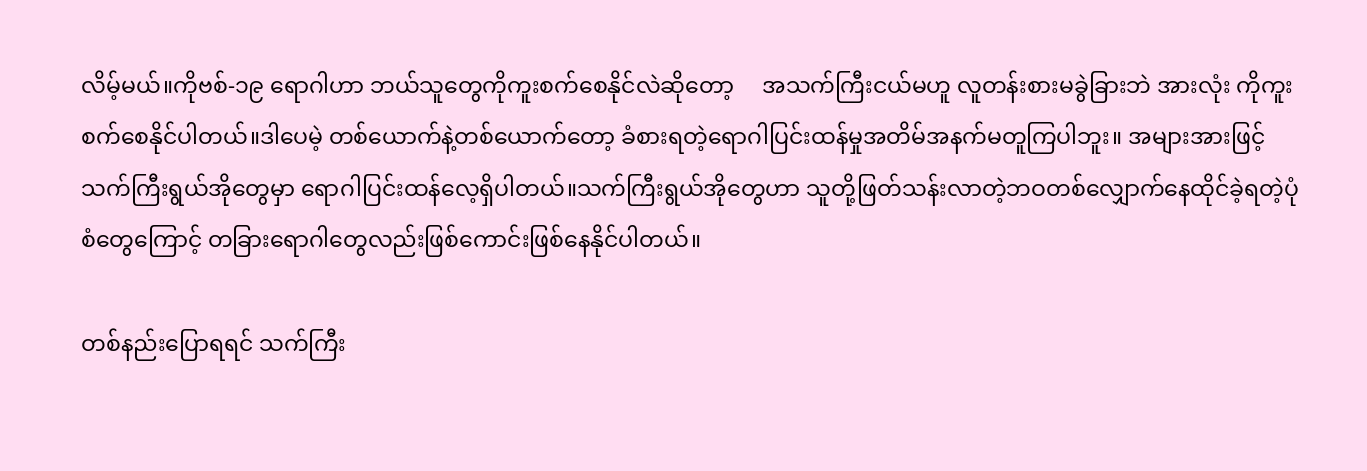လိမ့်မယ်။ကိုဗစ်-၁၉ ရောဂါဟာ ဘယ်သူတွေကိုကူးစက်စေနိုင်လဲဆိုတော့     အသက်ကြီးငယ်မဟူ လူတန်းစားမခွဲခြားဘဲ အားလုံး ကိုကူးစက်စေနိုင်ပါတယ်။ဒါပေမဲ့ တစ်ယောက်နဲ့တစ်ယောက်တော့ ခံစားရတဲ့ရောဂါပြင်းထန်မှုအတိမ်အနက်မတူကြပါဘူး။ အများအားဖြင့် သက်ကြီးရွယ်အိုတွေမှာ ရောဂါပြင်းထန်လေ့ရှိပါတယ်။သက်ကြီးရွယ်အိုတွေဟာ သူတို့ဖြတ်သန်းလာတဲ့ဘဝတစ်လျှောက်နေထိုင်ခဲ့ရတဲ့ပုံစံတွေကြောင့် တခြားရောဂါတွေလည်းဖြစ်ကောင်းဖြစ်နေနိုင်ပါတယ်။

တစ်နည်းပြောရရင် သက်ကြီး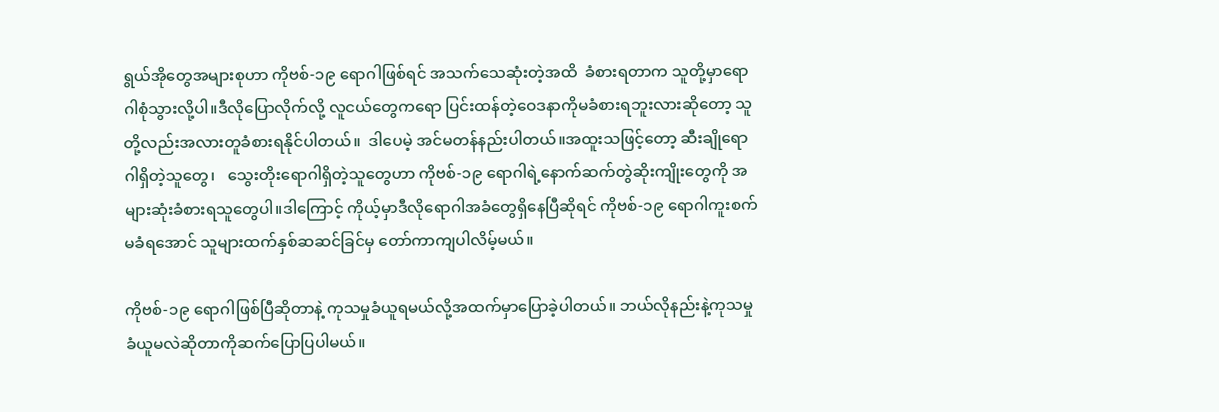ရွယ်အိုတွေအများစုဟာ ကိုဗစ်-၁၉ ရောဂါဖြစ်ရင် အသက်သေဆုံးတဲ့အထိ  ခံစားရတာက သူတို့မှာရောဂါစုံသွားလို့ပါ။ဒီလိုပြောလိုက်လို့ လူငယ်တွေကရော ပြင်းထန်တဲ့ဝေဒနာကိုမခံစားရဘူးလားဆိုတော့ သူတို့လည်းအလားတူခံစားရနိုင်ပါတယ်။  ဒါပေမဲ့ အင်မတန်နည်းပါတယ်။အထူးသဖြင့်တော့ ဆီးချိုရောဂါရှိတဲ့သူတွေ၊   သွေးတိုးရောဂါရှိတဲ့သူတွေဟာ ကိုဗစ်-၁၉ ရောဂါရဲ့နောက်ဆက်တွဲဆိုးကျိုးတွေကို အများဆုံးခံစားရသူတွေပါ။ဒါကြောင့် ကိုယ့်မှာဒီလိုရောဂါအခံတွေရှိနေပြီဆိုရင် ကိုဗစ်-၁၉ ရောဂါကူးစက်မခံရအောင် သူများထက်နှစ်ဆဆင်ခြင်မှ တော်ကာကျပါလိမ့်မယ်။

ကိုဗစ်-၁၉ ရောဂါဖြစ်ပြီဆိုတာနဲ့ ကုသမှုခံယူရမယ်လို့အထက်မှာပြောခဲ့ပါတယ်။ ဘယ်လိုနည်းနဲ့ကုသမှုခံယူမလဲဆိုတာကိုဆက်ပြောပြပါမယ်။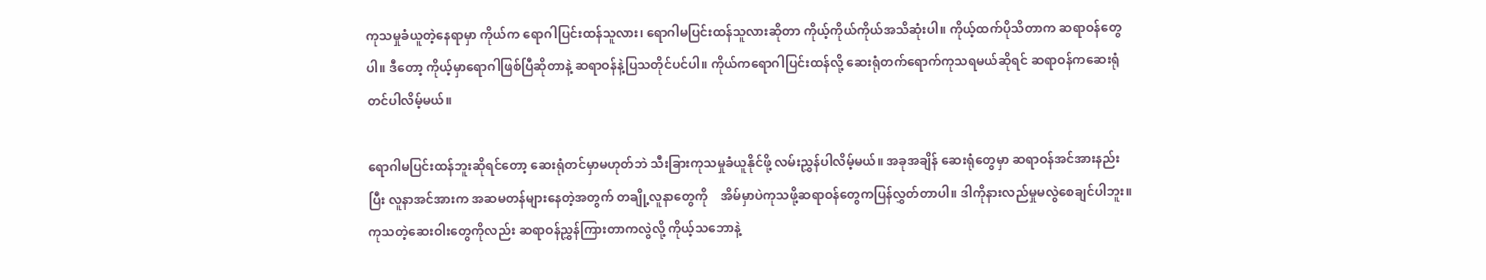ကုသမှုခံယူတဲ့နေရာမှာ ကိုယ်က ရောဂါပြင်းထန်သူလား၊ ရောဂါမပြင်းထန်သူလားဆိုတာ ကိုယ့်ကိုယ်ကိုယ်အသိဆုံးပါ။ ကိုယ့်ထက်ပိုသိတာက ဆရာဝန်တွေပါ။ ဒီတော့ ကိုယ့်မှာရောဂါဖြစ်ပြီဆိုတာနဲ့ ဆရာဝန်နဲ့ပြသတိုင်ပင်ပါ။ ကိုယ်ကရောဂါပြင်းထန်လို့ ဆေးရုံတက်ရောက်ကုသရမယ်ဆိုရင် ဆရာဝန်ကဆေးရုံတင်ပါလိမ့်မယ်။

ရောဂါမပြင်းထန်ဘူးဆိုရင်တော့ ဆေးရုံတင်မှာမဟုတ်ဘဲ သီးခြားကုသမှုခံယူနိုင်ဖို့ လမ်းညွှန်ပါလိမ့်မယ်။ အခုအချိန် ဆေးရုံတွေမှာ ဆရာဝန်အင်အားနည်းပြီး လူနာအင်အားက အဆမတန်များနေတဲ့အတွက် တချို့လူနာတွေကို    အိမ်မှာပဲကုသဖို့ဆရာဝန်တွေကပြန်လွှတ်တာပါ။ ဒါကိုနားလည်မှုမလွဲစေချင်ပါဘူး။ကုသတဲ့ဆေးဝါးတွေကိုလည်း ဆရာဝန်ညွှန်ကြားတာကလွဲလို့ ကိုယ့်သဘောနဲ့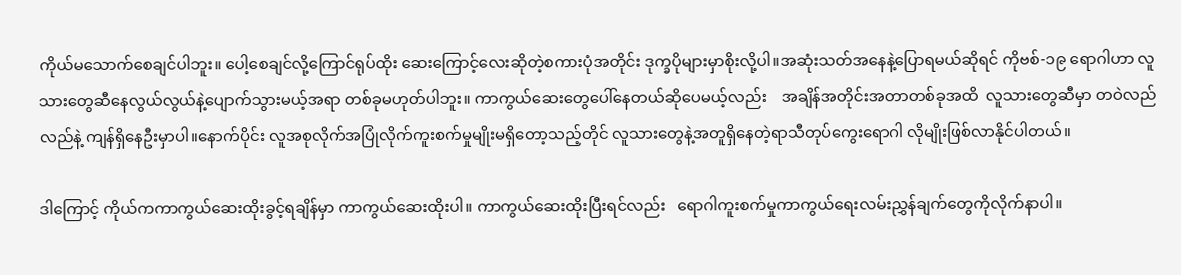ကိုယ်မသောက်စေချင်ပါဘူး။ ပေါ့စေချင်လို့ကြောင်ရုပ်ထိုး ဆေးကြောင့်လေးဆိုတဲ့စကားပုံအတိုင်း ဒုက္ခပိုများမှာစိုးလို့ပါ။အဆုံးသတ်အနေနဲ့ပြောရမယ်ဆိုရင် ကိုဗစ်-၁၉ ရောဂါဟာ လူသားတွေဆီနေလွယ်လွယ်နဲ့ပျောက်သွားမယ့်အရာ တစ်ခုမဟုတ်ပါဘူး။ ကာကွယ်ဆေးတွေပေါ်နေတယ်ဆိုပေမယ့်လည်း    အချိန်အတိုင်းအတာတစ်ခုအထိ  လူသားတွေဆီမှာ တဝဲလည်လည်နဲ့ ကျန်ရှိနေဦးမှာပါ။နောက်ပိုင်း လူအစုလိုက်အပြုံလိုက်ကူးစက်မှုမျိုးမရှိတော့သည့်တိုင် လူသားတွေနဲ့အတူရှိနေတဲ့ရာသီတုပ်ကွေးရောဂါ လိုမျိုးဖြစ်လာနိုင်ပါတယ်။

ဒါကြောင့် ကိုယ်ကကာကွယ်ဆေးထိုးခွင့်ရချိန်မှာ ကာကွယ်ဆေးထိုးပါ။ ကာကွယ်ဆေးထိုးပြီးရင်လည်း   ရောဂါကူးစက်မှုကာကွယ်ရေးလမ်းညွှန်ချက်တွေကိုလိုက်နာပါ။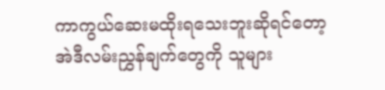ကာကွယ်ဆေးမထိုးရသေးဘူးဆိုရင်တော့   အဲဒီလမ်းညွှန်ချက်တွေကို သူများ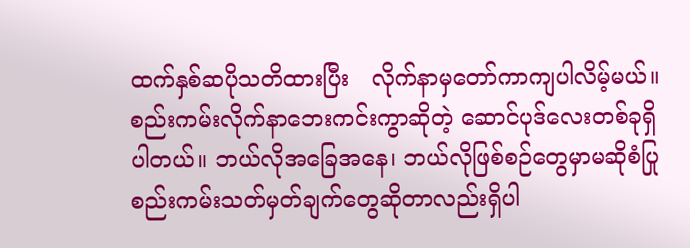ထက်နှစ်ဆပိုသတိထားပြီး   လိုက်နာမှတော်ကာကျပါလိမ့်မယ်။စည်းကမ်းလိုက်နာဘေးကင်းကွာဆိုတဲ့ ဆောင်ပုဒ်လေးတစ်ခုရှိပါတယ်။ ဘယ်လိုအခြေအနေ၊ ဘယ်လိုဖြစ်စဉ်တွေမှာမဆိုစံပြုစည်းကမ်းသတ်မှတ်ချက်တွေဆိုတာလည်းရှိပါ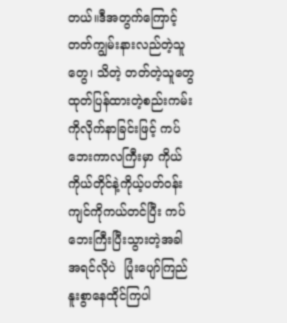တယ်။ဒီအတွက်ကြောင့် တတ်ကျွမ်းနားလည်တဲ့သူတွေ၊ သိတဲ့ တတ်တဲ့သူတွေထုတ်ပြန်ထားတဲ့စည်းကမ်းကိုလိုက်နာခြင်းဖြင့် ကပ်ဘေးကာလကြီးမှာ ကိုယ်ကိုယ်တိုင်နဲ့ကိုယ့်ပတ်ဝန်းကျင်ကိုကယ်တင်ပြီး ကပ်ဘေးကြီးပြီးသွားတဲ့အခါ အရင်လိုပဲ  ပြုံးပျော်ကြည်နူးစွာနေထိုင်ကြပါ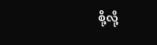စို့လို့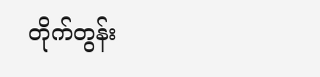တိုက်တွန်း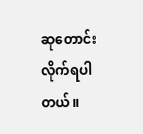ဆုတောင်းလိုက်ရပါတယ်။